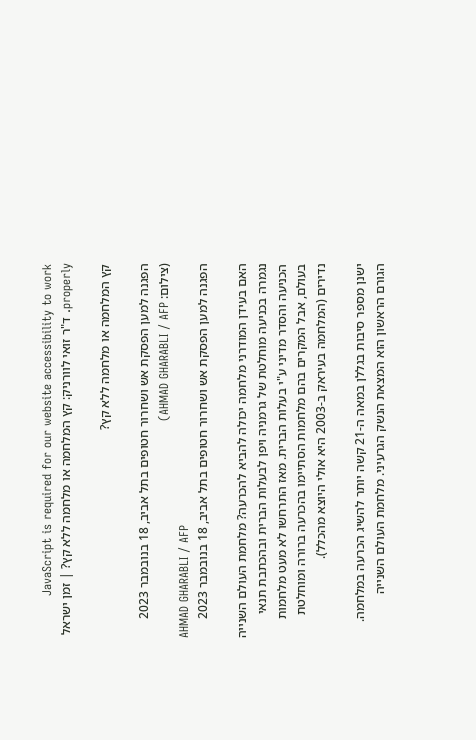JavaScript is required for our website accessibility to work properly. ד"ר זואי לוורניק: קץ המלחמה או מלחמה ללא קץ? | זמן ישראל

קץ המלחמה או מלחמה ללא קץ?

הפגנה למען הפסקת אש ושחרור חטופים בתל אביב, 18 בנובמבר 2023 (צילום: AHMAD GHARABLI / AFP)
AHMAD GHARABLI / AFP
הפגנה למען הפסקת אש ושחרור חטופים בתל אביב, 18 בנובמבר 2023

האם בעידן המודרני מלחמה יכולה להביא להכרעה? מלחמת העולם השנייה נגמרה בכניעה מוחלטת של גרמניה ויפן לבעלות הברית ובהכתבת תנאי הכניעה והסדר מדיני ע"י בעלות הברית. מאז התרחשו לא מעט מלחמות בעולם, אבל המקרים בהם מלחמות הסתיימו בהכרעה ברורה ומוחלטת נדירים (המלחמה בעיראק ב-2003 היא אולי היוצא מהכלל).

ישנן מספר סיבות בגללן במאה ה-21 קשה יותר להשיג הכרעה במלחמה. הגורם הראשון הוא המצאת הנשק הגרעיני. מלחמת העולם השנייה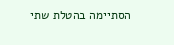הסתיימה בהטלת שתי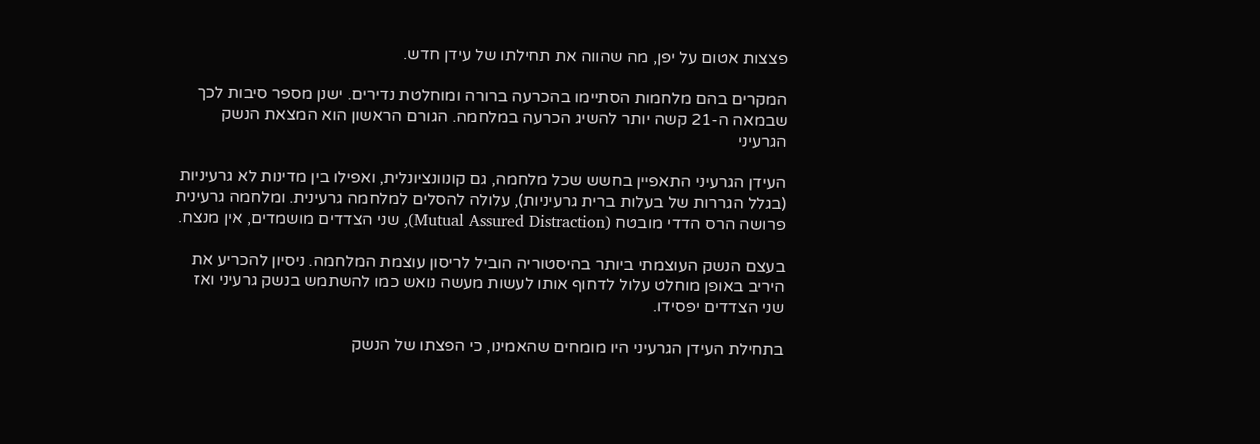פצצות אטום על יפן, מה שהווה את תחילתו של עידן חדש.

המקרים בהם מלחמות הסתיימו בהכרעה ברורה ומוחלטת נדירים. ישנן מספר סיבות לכך שבמאה ה-21 קשה יותר להשיג הכרעה במלחמה. הגורם הראשון הוא המצאת הנשק הגרעיני

העידן הגרעיני התאפיין בחשש שכל מלחמה, גם קונוונציונלית, ואפילו בין מדינות לא גרעיניות (בגלל הגררות של בעלות ברית גרעיניות), עלולה להסלים למלחמה גרעינית. ומלחמה גרעינית פרושה הרס הדדי מובטח (Mutual Assured Distraction), שני הצדדים מושמדים, אין מנצח.

בעצם הנשק העוצמתי ביותר בהיסטוריה הוביל לריסון עוצמת המלחמה. ניסיון להכריע את היריב באופן מוחלט עלול לדחוף אותו לעשות מעשה נואש כמו להשתמש בנשק גרעיני ואז שני הצדדים יפסידו.

בתחילת העידן הגרעיני היו מומחים שהאמינו, כי הפצתו של הנשק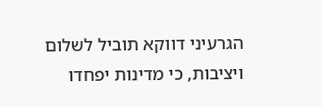הגרעיני דווקא תוביל לשלום ויציבות, כי מדינות יפחדו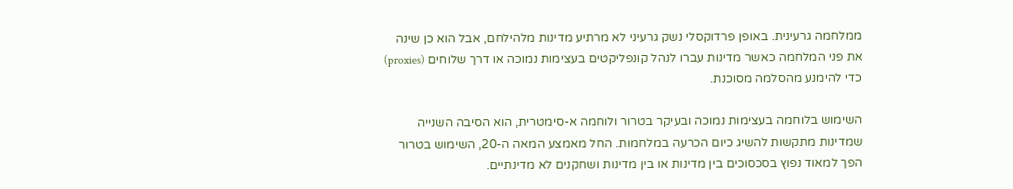ממלחמה גרעינית. באופן פרדוקסלי נשק גרעיני לא מרתיע מדינות מלהילחם, אבל הוא כן שינה את פני המלחמה כאשר מדינות עברו לנהל קונפליקטים בעצימות נמוכה או דרך שלוחים (proxies) כדי להימנע מהסלמה מסוכנת.

השימוש בלוחמה בעצימות נמוכה ובעיקר בטרור ולוחמה א-סימטרית, הוא הסיבה השנייה שמדינות מתקשות להשיג כיום הכרעה במלחמות. החל מאמצע המאה ה-20, השימוש בטרור הפך למאוד נפוץ בסכסוכים בין מדינות או בין מדינות ושחקנים לא מדינתיים.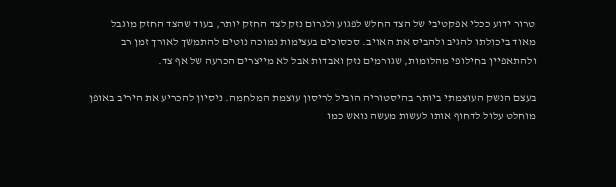טרור ידוע ככלי אפקטיבי של הצד החלש לפגוע ולגרום נזק לצד החזק יותר, בעוד שהצד החזק מוגבל מאוד ביכולתו להגיב ולהביס את האויב. סכסוכים בעצימות נמוכה נוטים להתמשך לאורך זמן רב ולהתאפיין בחילופי מהלומות, שגורמים נזק ואבדות אבל לא מייצרים הכרעה של אף צד.

בעצם הנשק העוצמתי ביותר בהיסטוריה הוביל לריסון עוצמת המלחמה. ניסיון להכריע את היריב באופן מוחלט עלול לדחוף אותו לעשות מעשה נואש כמו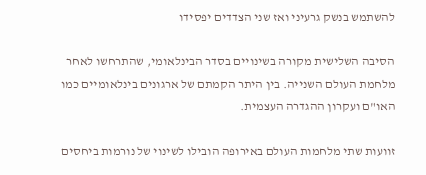להשתמש בנשק גרעיני ואז שני הצדדים יפסידו

הסיבה השלישית מקורה בשינויים בסדר הבינלאומי, שהתרחשו לאחר מלחמת העולם השנייה. בין היתר הקמתם של ארגונים בינלאומיים כמו האו"ם ועקרון ההגדרה העצמית.

זוועות שתי מלחמות העולם באירופה הובילו לשינוי של נורמות ביחסים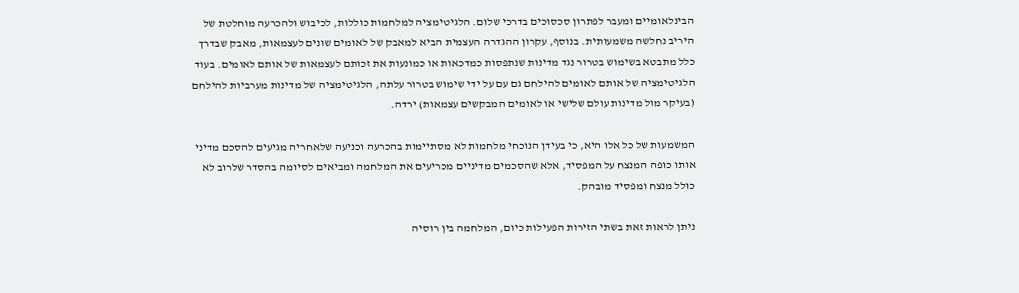הבינלאומיים ומעבר לפתרון סכסוכים בדרכי שלום. הלגיטימציה למלחמות כוללות, לכיבוש ולהכרעה מוחלטת של היריב נחלשה משמעותית. בנוסף, עקרון ההגדרה העצמית הביא למאבק של לאומים שונים לעצמאות, מאבק שבדרך כלל מתבטא בשימוש בטרור נגד מדינות שנתפסות כמדכאות או כמונעות את זכותם לעצמאות של אותם לאומים. בעוד הלגיטימציה של אותם לאומים להילחם גם עם על ידי שימוש בטרור עלתה, הלגיטימציה של מדינות מערביות להילחם (בעיקר מול מדינות עולם שלישי או לאומים המבקשים עצמאות) ירדה.

המשמעות של כל אלו היא, כי בעידן הנוכחי מלחמות לא מסתיימות בהכרעה וכניעה שלאחריה מגיעים להסכם מדיני אותו כופה המנצח על המפסיד, אלא שהסכמים מדיניים מכריעים את המלחמה ומביאים לסיומה בהסדר שלרוב לא כולל מנצח ומפסיד מובהק.

ניתן לראות זאת בשתי הזירות הפעילות כיום, המלחמה בין רוסיה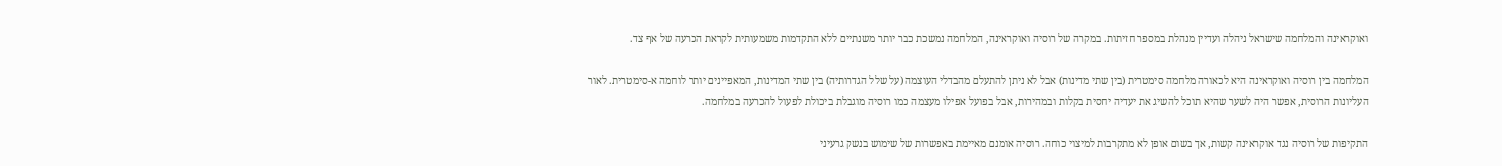ואוקראינה והמלחמה שישראל ניהלה ועדיין מנהלת במספר חזיתות. במקרה של רוסיה ואוקראינה, המלחמה נמשכת כבר יותר משנתיים ללא התקדמות משמעותית לקראת הכרעה של אף צד.

המלחמה בין רוסיה ואוקראינה היא לכאורה מלחמה סימטרית (בין שתי מדינות) אבל לא ניתן להתעלם מהבדלי העוצמה (על שלל הגדרותיה) בין שתי המדינות, המאפיינים יותר לוחמה א-סימטרית. לאור העליונות הרוסית, אפשר היה לשער שהיא תוכל להשיג את יעדיה יחסית בקלות ובמהירות, אבל בפועל אפילו מעצמה כמו רוסיה מוגבלת ביכולת לפעול להכרעה במלחמה.

התקיפות של רוסיה נגד אוקראינה קשות, אך בשום אופן לא מתקרבות למיצוי כוחה. רוסיה אומנם מאיימת באפשרות של שימוש בנשק גרעיני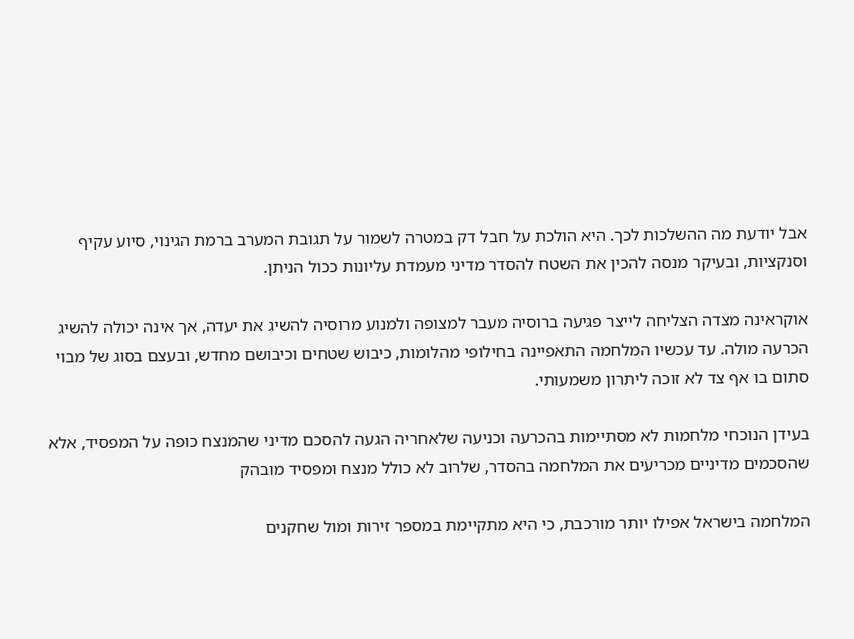אבל יודעת מה ההשלכות לכך. היא הולכת על חבל דק במטרה לשמור על תגובת המערב ברמת הגינוי, סיוע עקיף וסנקציות, ובעיקר מנסה להכין את השטח להסדר מדיני מעמדת עליונות ככול הניתן.

אוקראינה מצדה הצליחה לייצר פגיעה ברוסיה מעבר למצופה ולמנוע מרוסיה להשיג את יעדה, אך אינה יכולה להשיג הכרעה מולה. עד עכשיו המלחמה התאפיינה בחילופי מהלומות, כיבוש שטחים וכיבושם מחדש, ובעצם בסוג של מבוי סתום בו אף צד לא זוכה ליתרון משמעותי.

בעידן הנוכחי מלחמות לא מסתיימות בהכרעה וכניעה שלאחריה הגעה להסכם מדיני שהמנצח כופה על המפסיד, אלא שהסכמים מדיניים מכריעים את המלחמה בהסדר, שלרוב לא כולל מנצח ומפסיד מובהק

המלחמה בישראל אפילו יותר מורכבת, כי היא מתקיימת במספר זירות ומול שחקנים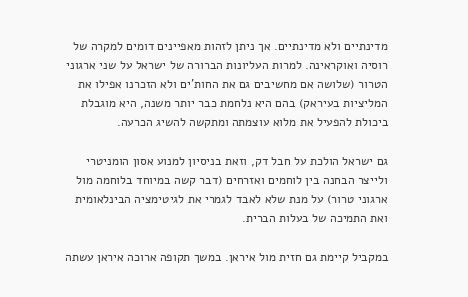מדינתיים ולא מדינתיים. אך ניתן לזהות מאפיינים דומים למקרה של רוסיה ואוקראינה. למרות העליונות הברורה של ישראל על שני ארגוני הטרור (שלושה אם מחשיבים גם את החות'ים ולא הזכרנו אפילו את המליציות בעיראק) בהם היא נלחמת כבר יותר משנה, היא מוגבלת ביכולת להפעיל את מלוא עוצמתה ומתקשה להשיג הכרעה.

גם ישראל הולכת על חבל דק, וזאת בניסיון למנוע אסון הומניטרי ולייצר הבחנה בין לוחמים ואזרחים (דבר קשה במיוחד בלוחמה מול ארגוני טרור) על מנת שלא לאבד לגמרי את לגיטימציה הבינלאומית ואת התמיכה של בעלות הברית.

במקביל קיימת גם חזית מול איראן. במשך תקופה ארוכה איראן עשתה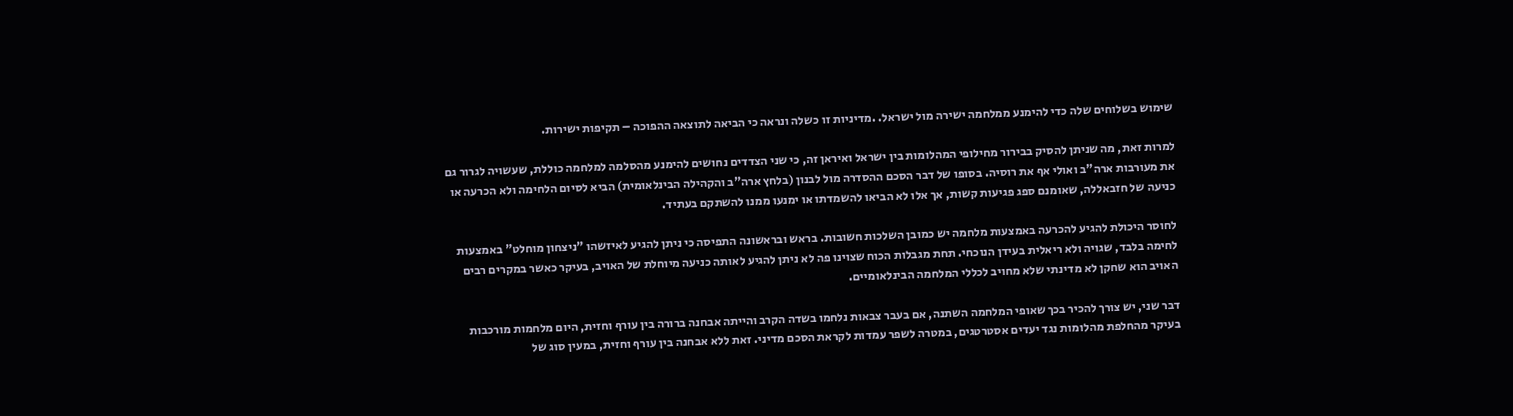שימוש בשלוחים שלה כדי להימנע ממלחמה ישירה מול ישראל. .מדיניות זו כשלה ונראה כי הביאה לתוצאה ההפוכה – תקיפות ישירות.

למרות זאת, מה שניתן להסיק בבירור מחילופי המהלומות בין ישראל ואיראן זה, כי שני הצדדים נחושים להימנע מהסלמה למלחמה כוללת, שעשויה לגרור גם את מעורבות ארה"ב ואולי אף את רוסיה. בסופו של דבר הסכם ההסדרה מול לבנון (בלחץ ארה"ב והקהילה הבינלאומית) הביא לסיום הלחימה ולא הכרעה או כניעה של חזבאללה, שאומנם ספג פגיעות קשות, אך אלו לא הביאו להשמדתו או ימנעו ממנו להשתקם בעתיד.

לחוסר היכולת להגיע להכרעה באמצעות מלחמה יש כמובן השלכות חשובות. בראש ובראשונה התפיסה כי ניתן להגיע לאיזשהו "ניצחון מוחלט" באמצעות לחימה בלבד, שגויה ולא ריאלית בעידן הנוכחי. תחת מגבלות הכוח שצוינו פה לא ניתן להגיע לאותה כניעה מיוחלת של האויב, בעיקר כאשר במקרים רבים האויב הוא שחקן לא מדינתי שלא מחויב לכללי המלחמה הבינלאומיים.

דבר שני, יש צורך להכיר בכך שאופי המלחמה השתנה, אם בעבר צבאות נלחמו בשדה הקרב והייתה אבחנה ברורה בין עורף וחזית, היום מלחמות מורכבות בעיקר מהחלפת מהלומות נגד יעדים אסטרטגים, במטרה לשפר עמדות לקראת הסכם מדיני. זאת ללא אבחנה בין עורף וחזית, במעין סוג של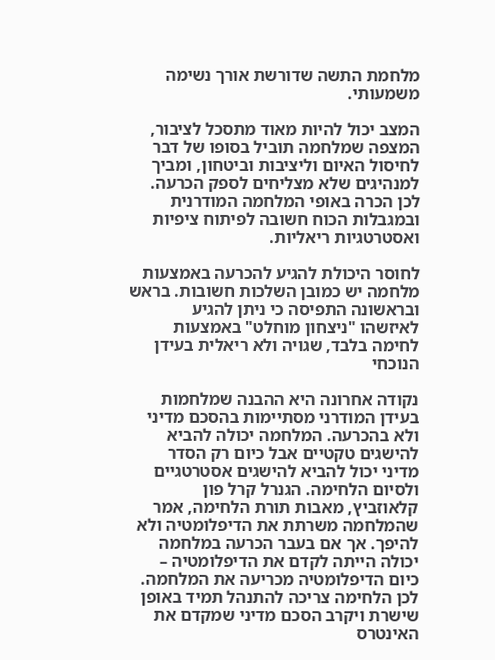מלחמת התשה שדורשת אורך נשימה משמעותי.

המצב יכול להיות מאוד מתסכל לציבור, המצפה שמלחמה תוביל בסופו של דבר לחיסול האיום וליציבות וביטחון, ומביך למנהיגים שלא מצליחים לספק הכרעה. לכן הכרה באופי המלחמה המודרנית ובמגבלות הכוח חשובה לפיתוח ציפיות ואסטרטגיות ריאליות.

לחוסר היכולת להגיע להכרעה באמצעות מלחמה יש כמובן השלכות חשובות. בראש ובראשונה התפיסה כי ניתן להגיע לאיזשהו "ניצחון מוחלט" באמצעות לחימה בלבד, שגויה ולא ריאלית בעידן הנוכחי

נקודה אחרונה היא ההבנה שמלחמות בעידן המודרני מסתיימות בהסכם מדיני ולא בהכרעה. המלחמה יכולה להביא להישגים טקטיים אבל כיום רק הסדר מדיני יכול להביא להישגים אסטרטגיים ולסיום הלחימה. הגנרל קרל פון קלאוזביץ, מאבות תורת הלחימה, אמר שהמלחמה משרתת את הדיפלומטיה ולא להיפך. אך אם בעבר הכרעה במלחמה יכולה הייתה לקדם את הדיפלומטיה – כיום הדיפלומטיה מכריעה את המלחמה. לכן הלחימה צריכה להתנהל תמיד באופן שישרת ויקרב הסכם מדיני שמקדם את האינטרס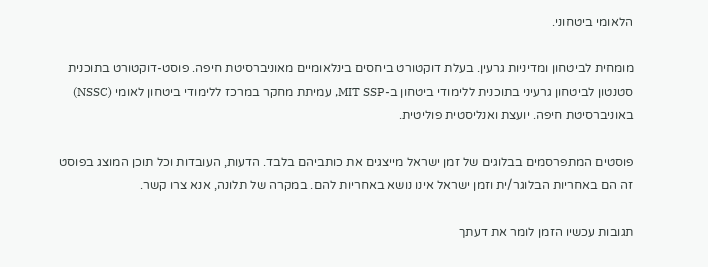הלאומי ביטחוני.

מומחית לביטחון ומדיניות גרעין. בעלת דוקטורט ביחסים בינלאומיים מאוניברסיטת חיפה. פוסט-דוקטורט בתוכנית סטנטון לביטחון גרעיני בתוכנית ללימודי ביטחון ב-MIT SSP, עמיתת מחקר במרכז ללימודי ביטחון לאומי (NSSC) באוניברסיטת חיפה. יועצת ואנליסטית פוליטית.

פוסטים המתפרסמים בבלוגים של זמן ישראל מייצגים את כותביהם בלבד. הדעות, העובדות וכל תוכן המוצג בפוסט זה הם באחריות הבלוגר/ית וזמן ישראל אינו נושא באחריות להם. במקרה של תלונה, אנא צרו קשר.

תגובות עכשיו הזמן לומר את דעתך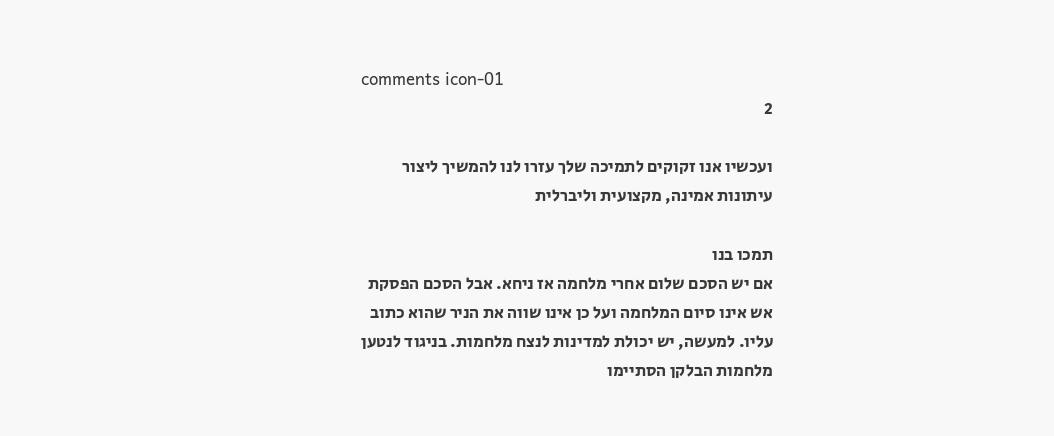comments icon-01
2

ועכשיו אנו זקוקים לתמיכה שלך עזרו לנו להמשיך ליצור עיתונות אמינה, מקצועית וליברלית

תמכו בנו
אם יש הסכם שלום אחרי מלחמה אז ניחא. אבל הסכם הפסקת אש אינו סיום המלחמה ועל כן אינו שווה את הניר שהוא כתוב עליו. למעשה, יש יכולת למדינות לנצח מלחמות. בניגוד לנטען מלחמות הבלקן הסתיימו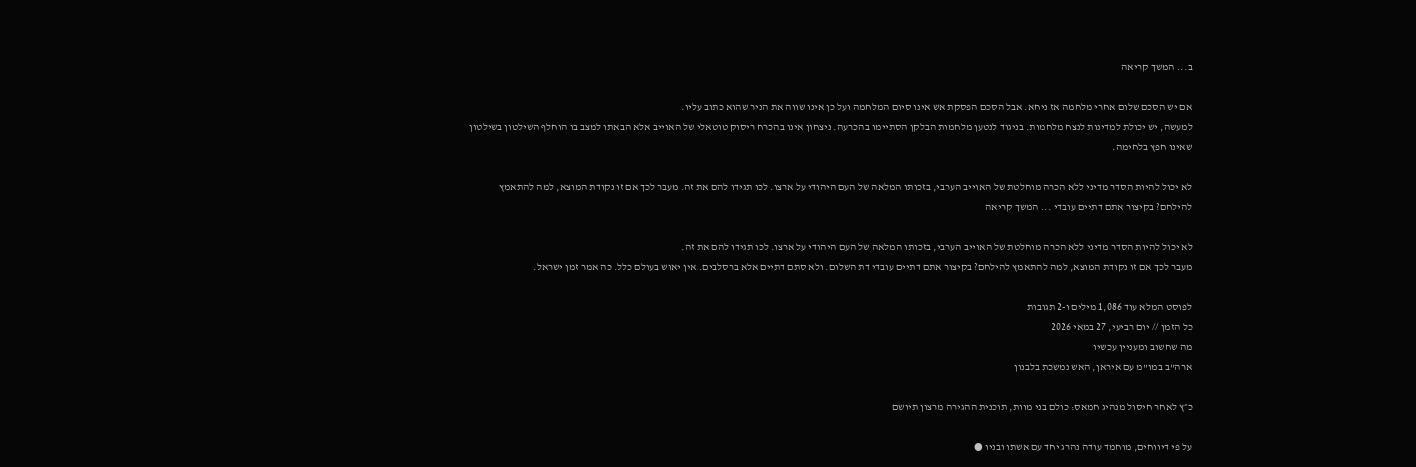ב... המשך קריאה

אם יש הסכם שלום אחרי מלחמה אז ניחא. אבל הסכם הפסקת אש אינו סיום המלחמה ועל כן אינו שווה את הניר שהוא כתוב עליו.
למעשה, יש יכולת למדינות לנצח מלחמות. בניגוד לנטען מלחמות הבלקן הסתיימו בהכרעה. ניצחון אינו בהכרח ריסוק טוטאלי של האוייב אלא הבאתו למצב בו הוחלף השילטון בשילטון שאינו חפץ בלחימה.

לא יכול להיות הסדר מדיני ללא הכרה מוחלטת של האוייב הערבי, בזכותו המלאה של העם היהודי על ארצו. לכו תגידו להם את זה. מעבר לכך אם זו נקודת המוצא, למה להתאמץ להילחם? בקיצור אתם דתיים עובדי ... המשך קריאה

לא יכול להיות הסדר מדיני ללא הכרה מוחלטת של האוייב הערבי, בזכותו המלאה של העם היהודי על ארצו. לכו תגידו להם את זה.
מעבר לכך אם זו נקודת המוצא, למה להתאמץ להילחם? בקיצור אתם דתיים עובדי דת השלום. ולא סתם דתיים אלא ברסלבים. אין יאוש בעולם כלל. כה אמר זמן ישראל.

לפוסט המלא עוד 1,086 מילים ו-2 תגובות
כל הזמן // יום רביעי, 27 במאי 2026
מה שחשוב ומעניין עכשיו
ארה"ב במו"מ עם איראן, האש נמשכת בלבנון

כ״ץ לאחר חיסול מנהיג חמאס: כולם בני מוות, תוכנית ההגירה מרצון תיושם

על פי דיווחים, מוחמד עודה נהרג יחד עם אשתו ובניו ●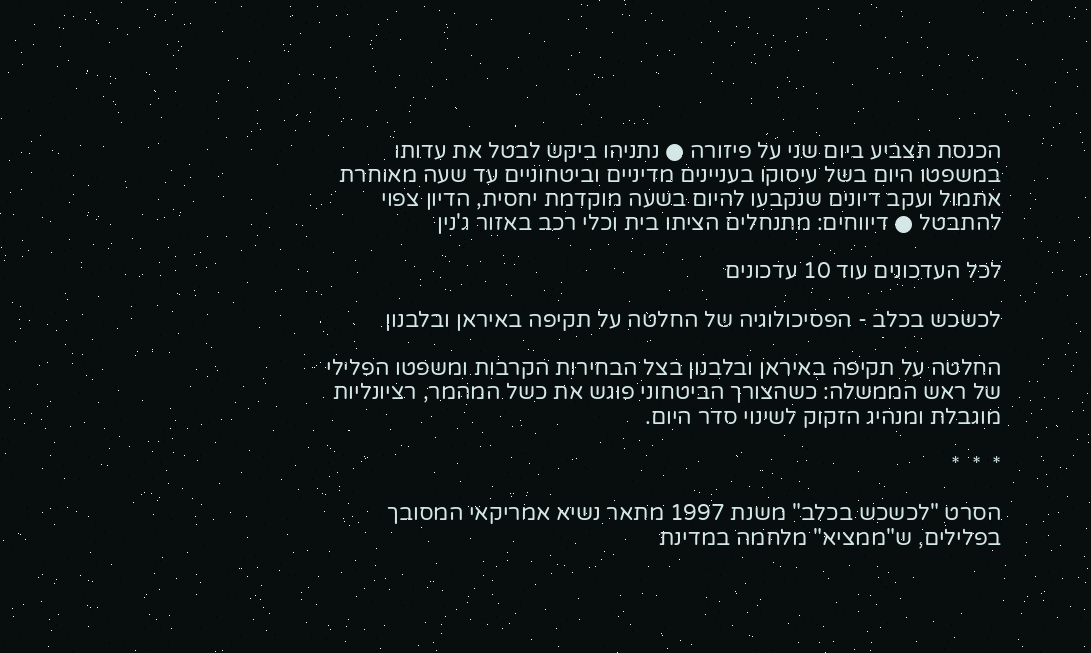הכנסת תצביע ביום שני על פיזורה ● נתניהו ביקש לבטל את עדותו במשפטו היום בשל עיסוקו בעניינים מדיניים וביטחוניים עד שעה מאוחרת אתמול ועקב דיונים שנקבעו להיום בשעה מוקדמת יחסית, הדיון צפוי להתבטל ● דיווחים: מתנחלים הציתו בית וכלי רכב באזור ג'נין

לכל העדכונים עוד 10 עדכונים

לכשכש בכלב - הפסיכולוגיה של החלטה על תקיפה באיראן ובלבנון

החלטה על תקיפה באיראן ובלבנון בצל הבחירות הקרבות ומשפטו הפלילי של ראש הממשלה: כשהצורך הביטחוני פוגש את כשל המהמר, רציונליות מוגבלת ומנהיג הזקוק לשינוי סדר היום.

*  *  *

הסרט "לכשכש בכלב" משנת 1997 מתאר נשיא אמריקאי המסובך בפלילים, ש"ממציא" מלחמה במדינת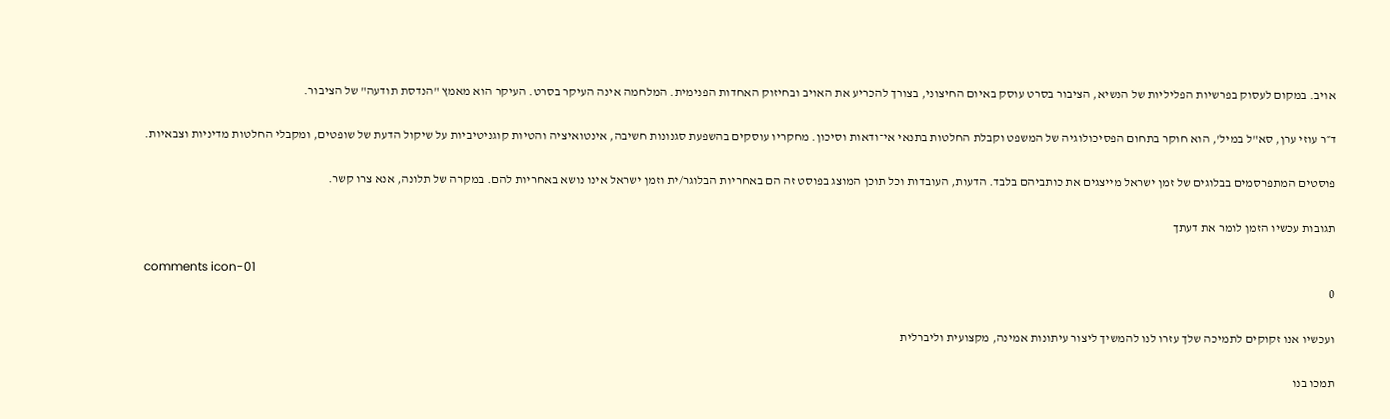אויב. במקום לעסוק בפרשיות הפליליות של הנשיא, הציבור בסרט עוסק באיום החיצוני, בצורך להכריע את האויב ובחיזוק האחדות הפנימית. המלחמה אינה העיקר בסרט. העיקר הוא מאמץ "הנדסת תודעה" של הציבור.

ד״ר עוזי ערן, סא"ל במיל', הוא חוקר בתחום הפסיכולוגיה של המשפט וקבלת החלטות בתנאי אי־ודאות וסיכון. מחקריו עוסקים בהשפעת סגנונות חשיבה, אינטואיציה והטיות קוגניטיביות על שיקול הדעת של שופטים, ומקבלי החלטות מדיניות וצבאיות.

פוסטים המתפרסמים בבלוגים של זמן ישראל מייצגים את כותביהם בלבד. הדעות, העובדות וכל תוכן המוצג בפוסט זה הם באחריות הבלוגר/ית וזמן ישראל אינו נושא באחריות להם. במקרה של תלונה, אנא צרו קשר.

תגובות עכשיו הזמן לומר את דעתך

comments icon-01
0

ועכשיו אנו זקוקים לתמיכה שלך עזרו לנו להמשיך ליצור עיתונות אמינה, מקצועית וליברלית

תמכו בנו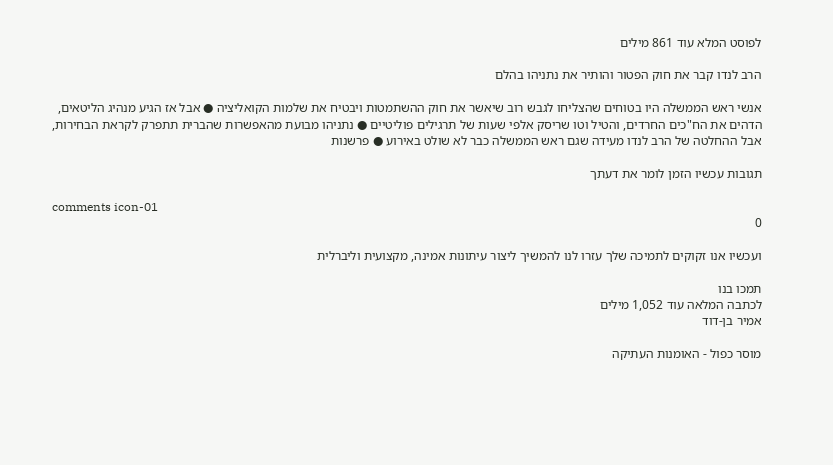לפוסט המלא עוד 861 מילים

הרב לנדו קבר את חוק הפטור והותיר את נתניהו בהלם

אנשי ראש הממשלה היו בטוחים שהצליחו לגבש רוב שיאשר את חוק ההשתמטות ויבטיח את שלמות הקואליציה ● אבל אז הגיע מנהיג הליטאים, הדהים את הח"כים החרדים, והטיל וטו שריסק אלפי שעות של תרגילים פוליטיים ● נתניהו מבועת מהאפשרות שהברית תתפרק לקראת הבחירות, אבל ההחלטה של הרב לנדו מעידה שגם ראש הממשלה כבר לא שולט באירוע ● פרשנות

תגובות עכשיו הזמן לומר את דעתך

comments icon-01
0

ועכשיו אנו זקוקים לתמיכה שלך עזרו לנו להמשיך ליצור עיתונות אמינה, מקצועית וליברלית

תמכו בנו
לכתבה המלאה עוד 1,052 מילים
אמיר בן-דוד

מוסר כפול - האומנות העתיקה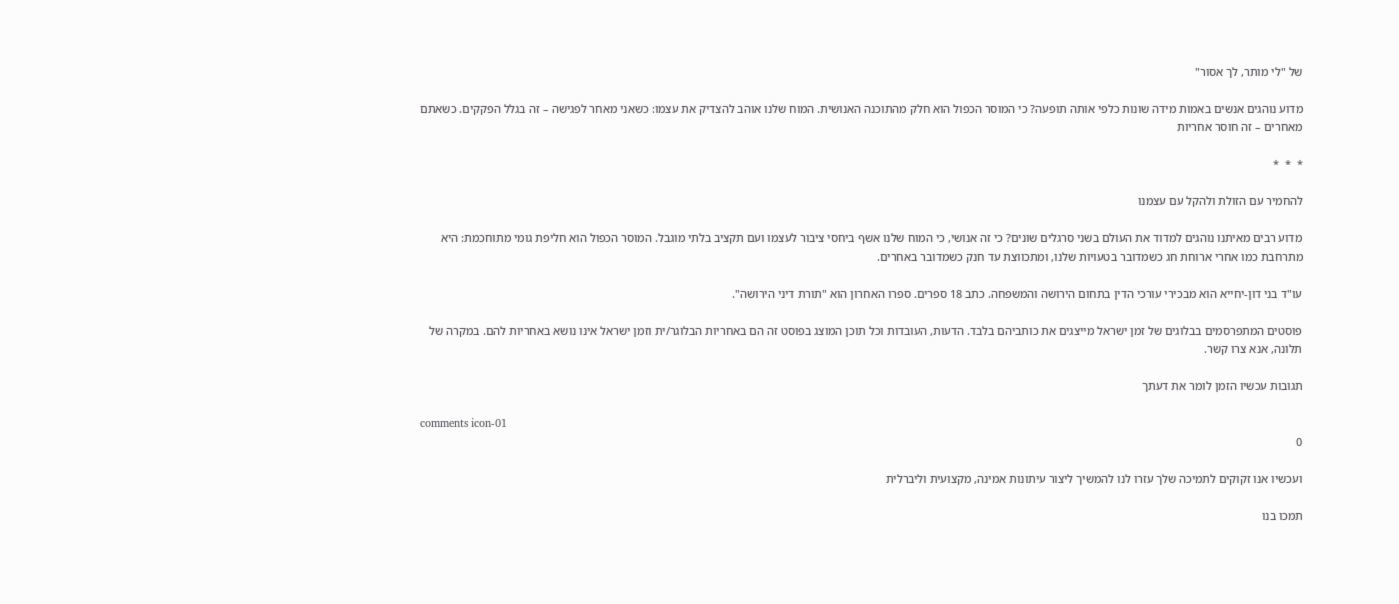של "לי מותר, לך אסור"

מדוע נוהגים אנשים באמות מידה שונות כלפי אותה תופעה? כי המוסר הכפול הוא חלק מהתוכנה האנושית. המוח שלנו אוהב להצדיק את עצמו: כשאני מאחר לפגישה – זה בגלל הפקקים. כשאתם מאחרים – זה חוסר אחריות

*  *  *

להחמיר עם הזולת ולהקל עם עצמנו

מדוע רבים מאיתנו נוהגים למדוד את העולם בשני סרגלים שונים? כי זה אנושי, כי המוח שלנו אשף ביחסי ציבור לעצמו ועם תקציב בלתי מוגבל. המוסר הכפול הוא חליפת גומי מתוחכמת: היא מתרחבת כמו אחרי ארוחת חג כשמדובר בטעויות שלנו, ומתכווצת עד חנק כשמדובר באחרים.

עו"ד בני דון-יחייא הוא מבכירי עורכי הדין בתחום הירושה והמשפחה. כתב 18 ספרים. ספרו האחרון הוא "תורת דיני הירושה".

פוסטים המתפרסמים בבלוגים של זמן ישראל מייצגים את כותביהם בלבד. הדעות, העובדות וכל תוכן המוצג בפוסט זה הם באחריות הבלוגר/ית וזמן ישראל אינו נושא באחריות להם. במקרה של תלונה, אנא צרו קשר.

תגובות עכשיו הזמן לומר את דעתך

comments icon-01
0

ועכשיו אנו זקוקים לתמיכה שלך עזרו לנו להמשיך ליצור עיתונות אמינה, מקצועית וליברלית

תמכו בנו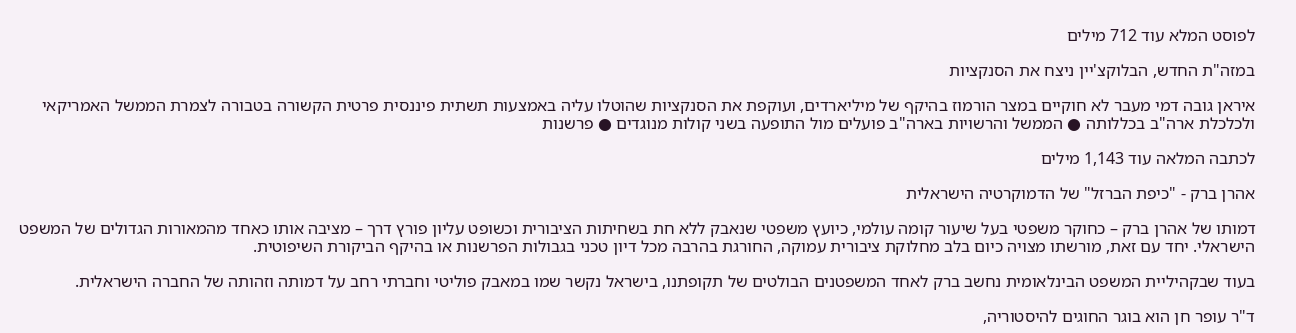לפוסט המלא עוד 712 מילים

במזה"ת החדש, הבלוקצ'יין ניצח את הסנקציות

איראן גובה דמי מעבר לא חוקיים במצר הורמוז בהיקף של מיליארדים, ועוקפת את הסנקציות שהוטלו עליה באמצעות תשתית פיננסית פרטית הקשורה בטבורה לצמרת הממשל האמריקאי ולכלכלת ארה"ב בכללותה ● הממשל והרשויות בארה"ב פועלים מול התופעה בשני קולות מנוגדים ● פרשנות

לכתבה המלאה עוד 1,143 מילים

אהרן ברק - "כיפת הברזל" של הדמוקרטיה הישראלית

דמותו של אהרן ברק – כחוקר משפטי בעל שיעור קומה עולמי, כיועץ משפטי שנאבק ללא חת בשחיתות הציבורית וכשופט עליון פורץ דרך – מציבה אותו כאחד מהמאורות הגדולים של המשפט הישראלי. יחד עם זאת, מורשתו מצויה כיום בלב מחלוקת ציבורית עמוקה, החורגת בהרבה מכל דיון טכני בגבולות הפרשנות או בהיקף הביקורת השיפוטית.

בעוד שבקהיליית המשפט הבינלאומית נחשב ברק לאחד המשפטנים הבולטים של תקופתנו, בישראל נקשר שמו במאבק פוליטי וחברתי רחב על דמותה וזהותה של החברה הישראלית.

ד"ר עופר חן הוא בוגר החוגים להיסטוריה,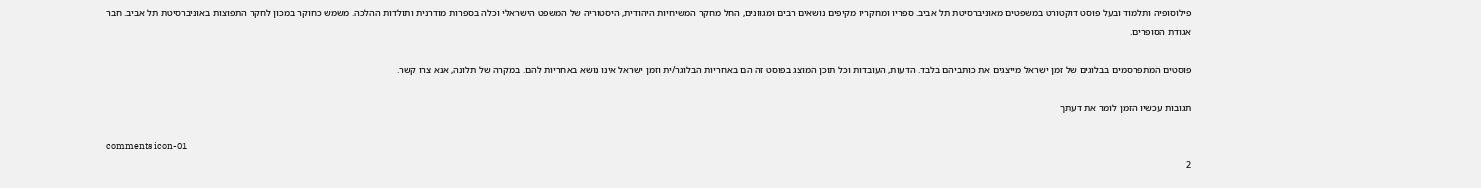פילוסופיה ותלמוד ובעל פוסט דוקטורט במשפטים מאוניברסיטת תל אביב. ספריו ומחקריו מקיפים נושאים רבים ומגוונים, החל מחקר המשיחיות היהודית, היסטוריה של המשפט הישראלי וכלה בספרות מודרנית ותולדות ההלכה. משמש כחוקר במכון לחקר התפוצות באוניברסיטת תל אביב. חבר אגודת הסופרים.

פוסטים המתפרסמים בבלוגים של זמן ישראל מייצגים את כותביהם בלבד. הדעות, העובדות וכל תוכן המוצג בפוסט זה הם באחריות הבלוגר/ית וזמן ישראל אינו נושא באחריות להם. במקרה של תלונה, אנא צרו קשר.

תגובות עכשיו הזמן לומר את דעתך

comments icon-01
2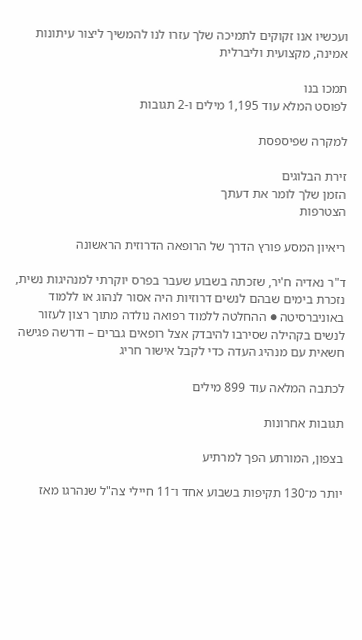ועכשיו אנו זקוקים לתמיכה שלך עזרו לנו להמשיך ליצור עיתונות אמינה, מקצועית וליברלית

תמכו בנו
לפוסט המלא עוד 1,195 מילים ו-2 תגובות

למקרה שפיספסת

זירת הבלוגים
הזמן שלך לומר את דעתך
הצטרפות

ריאיון המסע פורץ הדרך של הרופאה הדרוזית הראשונה

ד"ר נאדיה ח'יר, שזכתה בשבוע שעבר בפרס יוקרתי למנהיגות נשית, נזכרת בימים שבהם לנשים דרוזיות היה אסור לנהוג או ללמוד באוניברסיטה ● ההחלטה ללמוד רפואה נולדה מתוך רצון לעזור לנשים בקהילה שסירבו להיבדק אצל רופאים גברים – ודרשה פגישה חשאית עם מנהיג העדה כדי לקבל אישור חריג

לכתבה המלאה עוד 899 מילים

תגובות אחרונות

בצפון, המורתע הפך למרתיע

יותר מ־130 תקיפות בשבוע אחד ו־11 חיילי צה"ל שנהרגו מאז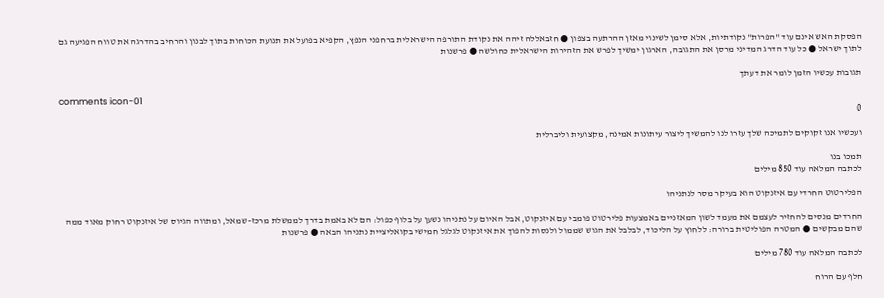הפסקת האש אינם עוד "הפרות" נקודתיות, אלא סימן לשינוי מאזן ההרתעה בצפון ● חזבאללה זיהה את נקודת התורפה הישראלית ברחפני הנפץ, הקפיא בפועל את תנועת הכוחות בתוך לבנון והרחיב בהדרגה את טווח הפגיעה גם לתוך ישראל ● כל עוד הדרג המדיני מרסן את התגובה, הארגון ימשיך לפרש את הזהירות הישראלית כחולשה ● פרשנות

תגובות עכשיו הזמן לומר את דעתך

comments icon-01
0

ועכשיו אנו זקוקים לתמיכה שלך עזרו לנו להמשיך ליצור עיתונות אמינה, מקצועית וליברלית

תמכו בנו
לכתבה המלאה עוד 850 מילים

הפלירטוט החרדי עם איזנקוט הוא בעיקר מסר לנתניהו

החרדים מנסים להחזיר לעצמם את מעמד לשון המאזניים באמצעות פלירטוט פומבי עם איזנקוט, אבל האיום על נתניהו נשען על בלוף כפול: הם לא באמת בדרך לממשלת מרכז–שמאל, ומתווה הגיוס של איזנקוט רחוק מאוד ממה שהם מבקשים ● המטרה הפוליטית ברורה: ללחוץ על הליכוד, לבלבל את הגוש שממול ולנסות להפוך את איזנקוט לגלגל חמישי בקואליציית נתניהו הבאה ● פרשנות

לכתבה המלאה עוד 780 מילים

חלף עם הרוח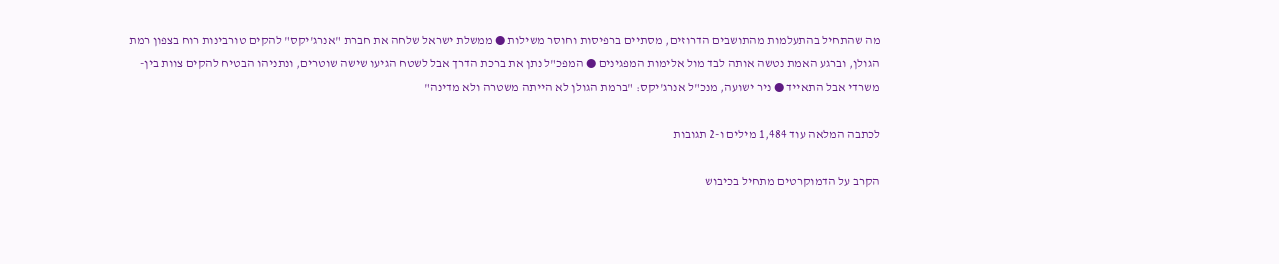מה שהתחיל בהתעלמות מהתושבים הדרוזים, מסתיים ברפיסות וחוסר משילות ● ממשלת ישראל שלחה את חברת "אנרג'יקס" להקים טורבינות רוח בצפון רמת הגולן, וברגע האמת נטשה אותה לבד מול אלימות המפגינים ● המפכ"ל נתן את ברכת הדרך אבל לשטח הגיעו שישה שוטרים, ונתניהו הבטיח להקים צוות בין-משרדי אבל התאייד ● ניר ישועה, מנכ"ל אנרג'יקס: "ברמת הגולן לא הייתה משטרה ולא מדינה"

לכתבה המלאה עוד 1,484 מילים ו-2 תגובות

הקרב על הדמוקרטים מתחיל בכיבוש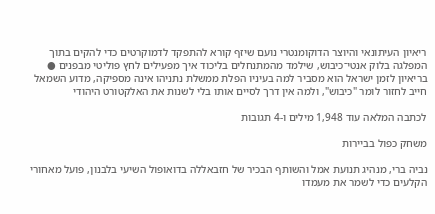ריאיון העיתונאי והיוצר הדוקומנטרי נועם שיזף קורא להתפקד לדמוקרטים כדי להקים בתוך המפלגה בלוק אנטי־כיבוש, שילמד מהמתנחלים בליכוד איך מפעילים לחץ פוליטי מבפנים ● בריאיון לזמן ישראל הוא מסביר למה בעיניו הפלת ממשלת נתניהו אינה מספיקה, מדוע השמאל חייב לחזור לומר "כיבוש", ולמה אין דרך לסיים אותו בלי לשנות את האלקטורט היהודי

לכתבה המלאה עוד 1,948 מילים ו-4 תגובות

משחק כפול בביירות

נביה ברי, מנהיג תנועת אמל והשותף הבכיר של חזבאללה בדואופול השיעי בלבנון, פועל מאחורי הקלעים כדי לשמר את מעמדו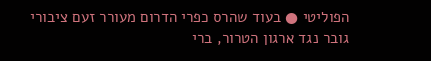הפוליטי ● בעוד שהרס כפרי הדרום מעורר זעם ציבורי גובר נגד ארגון הטרור, ברי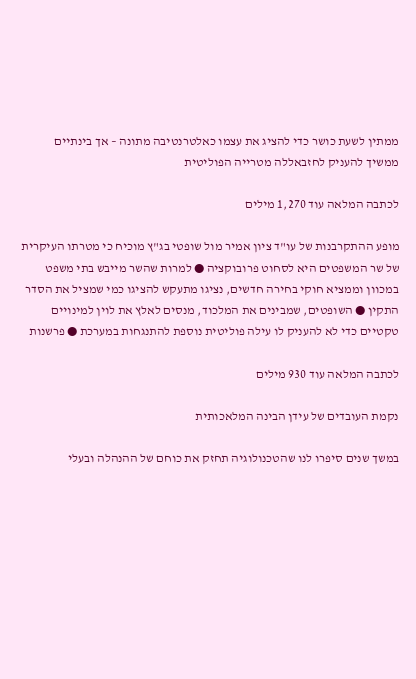ממתין לשעת כושר כדי להציג את עצמו כאלטרנטיבה מתונה – אך בינתיים ממשיך להעניק לחזבאללה מטרייה הפוליטית

לכתבה המלאה עוד 1,270 מילים

מופע ההתקרבנות של עו"ד ציון אמיר מול שופטי בג"ץ מוכיח כי מטרתו העיקרית של שר המשפטים היא לסחוט פרובוקציה ● למרות שהשר מייבש בתי משפט במכוון וממציא חוקי בחירה חדשים, נציגו מתעקש להציגו כמי שמציל את הסדר התקין ● השופטים, שמבינים את המלכוד, מנסים לאלץ את לוין למינויים טקטיים כדי לא להעניק לו עילה פוליטית נוספת להתנגחות במערכת ● פרשנות

לכתבה המלאה עוד 930 מילים

נקמת העובדים של עידן הבינה המלאכותית

במשך שנים סיפרו לנו שהטכנולוגיה תחזק את כוחם של ההנהלה ובעלי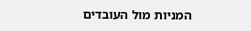המניות מול העובדים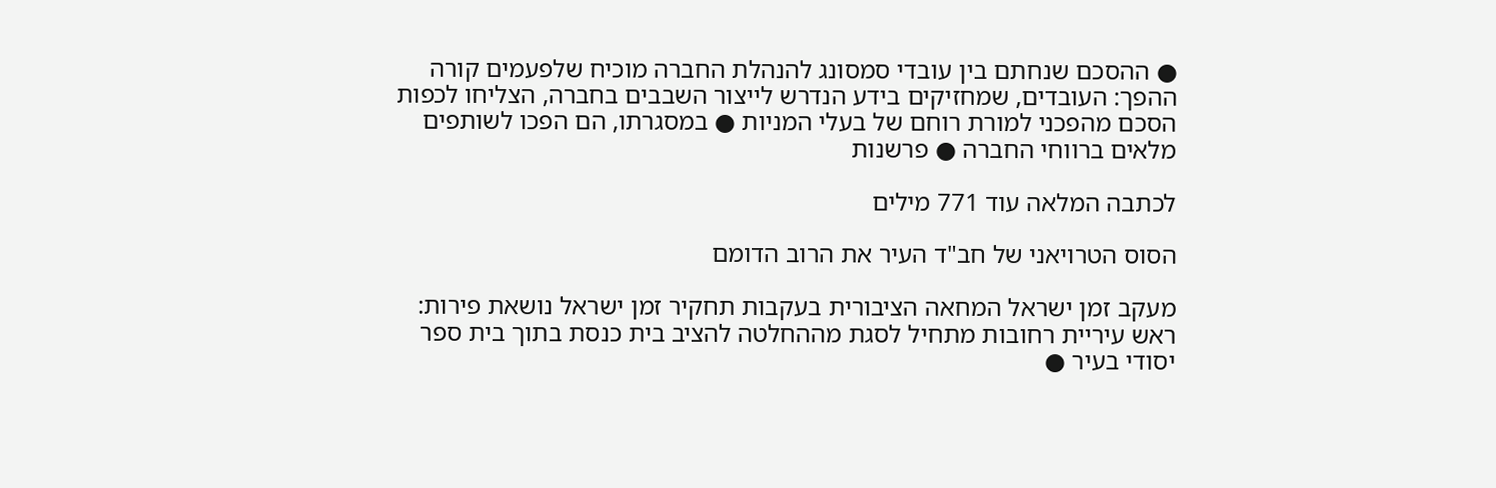● ההסכם שנחתם בין עובדי סמסונג להנהלת החברה מוכיח שלפעמים קורה ההפך: העובדים, שמחזיקים בידע הנדרש לייצור השבבים בחברה, הצליחו לכפות הסכם מהפכני למורת רוחם של בעלי המניות ● במסגרתו, הם הפכו לשותפים מלאים ברווחי החברה ● פרשנות

לכתבה המלאה עוד 771 מילים

הסוס הטרויאני של חב"ד העיר את הרוב הדומם

מעקב זמן ישראל המחאה הציבורית בעקבות תחקיר זמן ישראל נושאת פירות: ראש עיריית רחובות מתחיל לסגת מההחלטה להציב בית כנסת בתוך בית ספר יסודי בעיר ●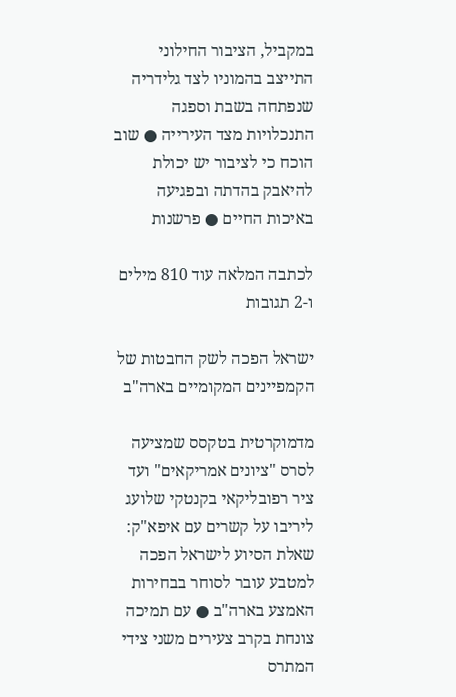במקביל, הציבור החילוני התייצב בהמוניו לצד גלידריה שנפתחה בשבת וספגה התנכלויות מצד העירייה ● שוב הוכח כי לציבור יש יכולת להיאבק בהדתה ובפגיעה באיכות החיים ● פרשנות

לכתבה המלאה עוד 810 מילים ו-2 תגובות

ישראל הפכה לשק החבטות של הקמפיינים המקומיים בארה"ב

מדמוקרטית בטקסס שמציעה לסרס "ציונים אמריקאים" ועד ציר רפובליקאי בקנטקי שלועג ליריבו על קשרים עם איפא"ק: שאלת הסיוע לישראל הפכה למטבע עובר לסוחר בבחירות האמצע בארה"ב ● עם תמיכה צונחת בקרב צעירים משני צידי המתרס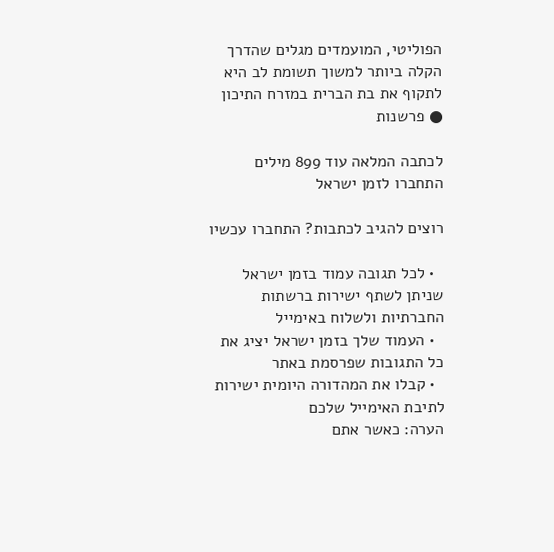הפוליטי, המועמדים מגלים שהדרך הקלה ביותר למשוך תשומת לב היא לתקוף את בת הברית במזרח התיכון ● פרשנות

לכתבה המלאה עוד 899 מילים
התחברו לזמן ישראל

רוצים להגיב לכתבות? התחברו עכשיו

  • לכל תגובה עמוד בזמן ישראל שניתן לשתף ישירות ברשתות החברתיות ולשלוח באימייל
  • העמוד שלך בזמן ישראל יציג את כל התגובות שפרסמת באתר
  • קבלו את המהדורה היומית ישירות לתיבת האימייל שלכם
הערה: כאשר אתם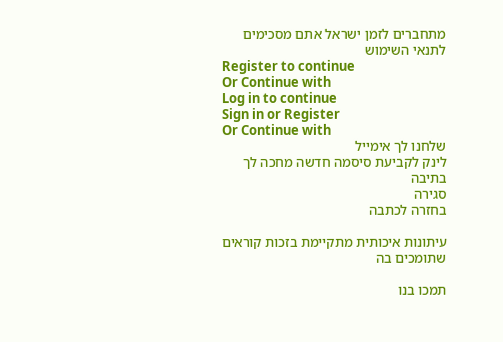מתחברים לזמן ישראל אתם מסכימים לתנאי השימוש
Register to continue
Or Continue with
Log in to continue
Sign in or Register
Or Continue with
שלחנו לך אימייל
לינק לקביעת סיסמה חדשה מחכה לך בתיבה
סגירה
בחזרה לכתבה

עיתונות איכותית מתקיימת בזכות קוראים שתומכים בה

תמכו בנו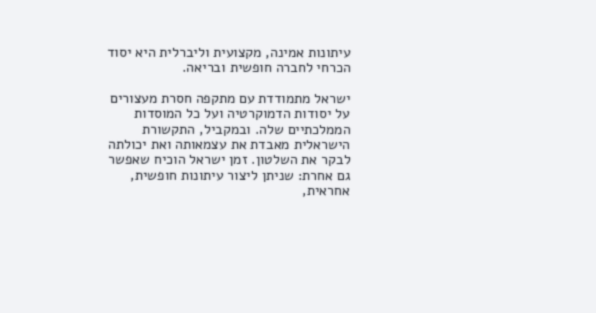עיתונות אמינה, מקצועית וליברלית היא יסוד הכרחי לחברה חופשית ובריאה.

ישראל מתמודדת עם מתקפה חסרת מעצורים על יסודות הדמוקרטיה ועל כל המוסדות הממלכתיים שלה. ובמקביל, התקשורת הישראלית מאבדת את עצמאותה ואת יכולתה לבקר את השלטון. זמן ישראל הוכיח שאפשר גם אחרת: שניתן ליצור עיתונות חופשית, אחראית,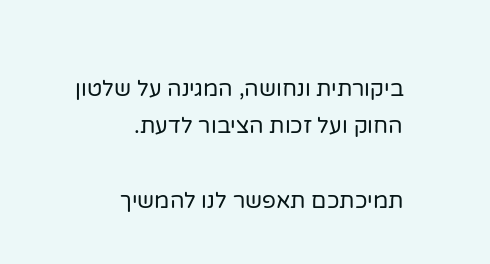ביקורתית ונחושה, המגינה על שלטון החוק ועל זכות הציבור לדעת.

תמיכתכם תאפשר לנו להמשיך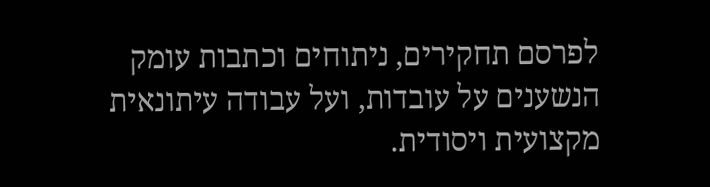לפרסם תחקירים, ניתוחים וכתבות עומק הנשענים על עובדות, ועל עבודה עיתונאית מקצועית ויסודית.